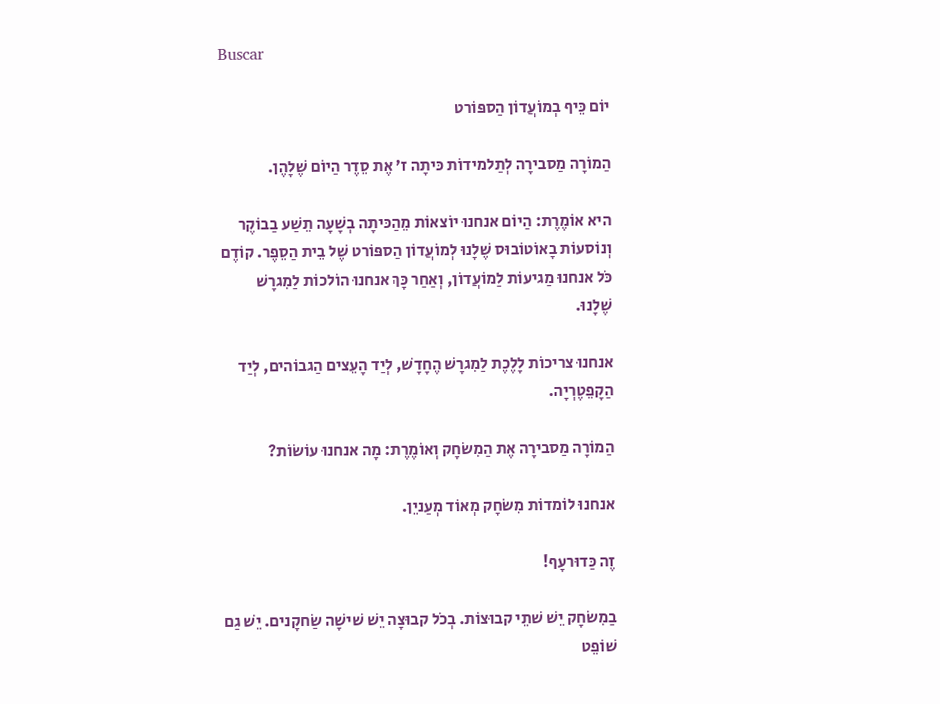Buscar

יוֹם כֵּיף בְמוֹעֲדוֹן הַספּוֹרט

הַמוֹרָה מַסבירָה לְתַלמידוֹת כּיתָה ז’ אֶת סֵדֶר הַיוֹם שֶׁלָהֶן.

היא אוֹמֶרֶת: הַיוֹם אנחנוּ יוֹצאוֹת מֵהַכּיתָה בְשָׁעָה תֵשַׁע בַבוֹקֶר וְנוֹסעוֹת בָאוֹטוֹבוּס שֶׁלָנוּ לְמוֹעֲדוֹן הַספּוֹרט שֶׁל בֵית הַסֵפֶר. קוֹדֶם כֹּל אנחנוּ מַגיעוֹת לַמוֹעֲדוֹן, וְאַחַר כָּךְ אנחנוּ הוֹלכוֹת לַמִגרָשׁ שֶׁלָנוּ.

אנחנוּ צריכוֹת לָלֶכֶת לַמִגרָשׁ הֶחָדָשׁ, לְיַד הָעֵצים הַגבוֹהים, לְיַד הַקָפֵטֶרְיָה.

הַמוֹרָה מַסבירָה אֶת הַמִשׂחָק וְאוֹמֶרֶת: מָה אנחנוּ עוֹשׂוֹת?

אנחנוּ לוֹמדוֹת מִשׂחָק מְאוֹד מְעַניֵן.

זֶה כַּדוּרעָף!

בַמִשׂחָק יֵשׁ שׁתֵי קבוּצוֹת. בְכֹל קבוּצָה יֵשׁ שׁישָׁה שַׂחקָנים. יֵשׁ גַם שׁוֹפֵט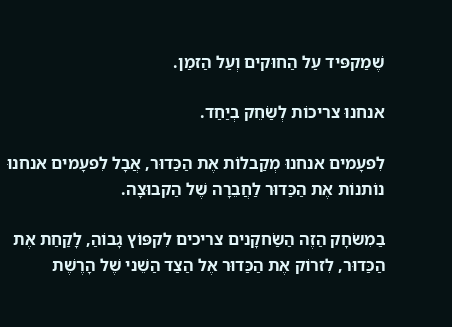שֶׁמַקפּיד עַל הַחוּקים וְעַל הַזמַן.

אנחנוּ צריכוֹת לְשַׂחֵק בְיַחַד.

לִפעָמים אנחנוּ מְקַבלוֹת אֶת הַכַּדוּר, אֲבָל לִפעָמים אנחנוּ נוֹתנוֹת אֶת הַכַּדוּר לַחֲבֵרָה שֶׁל הַקבוּצָה.

בַמִשׂחָק הַזֶה הַשַׂחקָנים צריכים לִקפּוֹץ גָבוֹהַ, לָקַחַת אֶת הַכַּדוּר, לִזרוֹק אֶת הַכַּדוּר אֶל הַצַד הַשֵׁני שֶׁל הָרֶשֶׁת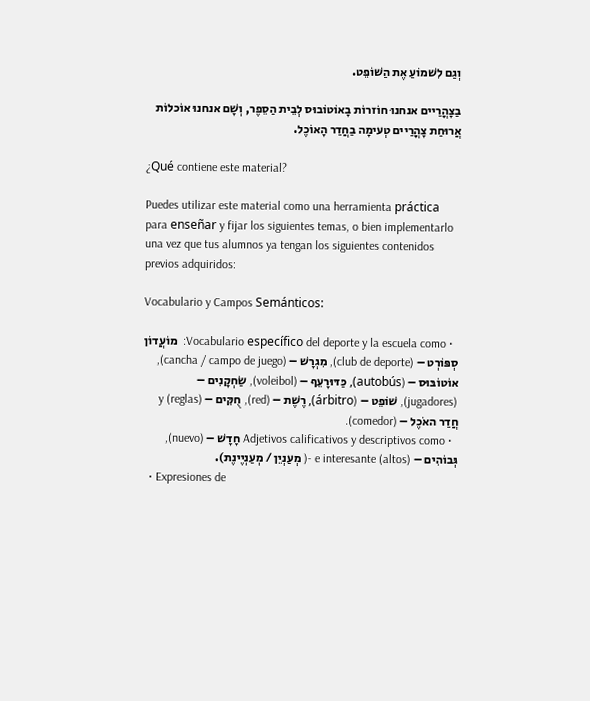וְגַם לִשׁמוֹעַ אֶת הַשׁוֹפֵט.

בַצָהֳרַיים אנחנוּ חוֹזרוֹת בָאוֹטוֹבוּס לְבֵית הַסֵפֶר, וְשָׁם אנחנוּ אוֹכלוֹת אֲרוּחַת צָהֳרַיים טְעימָה בַחֲדַר הָאוֹכֶל.

¿Qué contiene este material?

Puedes utilizar este material como una herramienta práctica para enseñar y fijar los siguientes temas, o bien implementarlo una vez que tus alumnos ya tengan los siguientes contenidos previos adquiridos:

Vocabulario y Campos Semánticos:

  • Vocabulario específico del deporte y la escuela como:  מוֹעֲדוֹן סְפּוֹרְט – (club de deporte), מִגְרָשׁ – (cancha / campo de juego), אוֹטוֹבּוּס – (autobús), כַּדּוּרָעֵף – (voleibol), שַׂחְקָנִים – (jugadores), שׁוֹפֵט – (árbitro), רֶשֶׁת – (red), חֻקִּים – (reglas) y חֲדַר האֹכֶל – (comedor).
  • Adjetivos calificativos y descriptivos como חָדָשׁ – (nuevo), גְּבוֹהִים – (altos) e interesante -( מְעַנְיֵן / מְעַנְיֶינֶת).
  • Expresiones de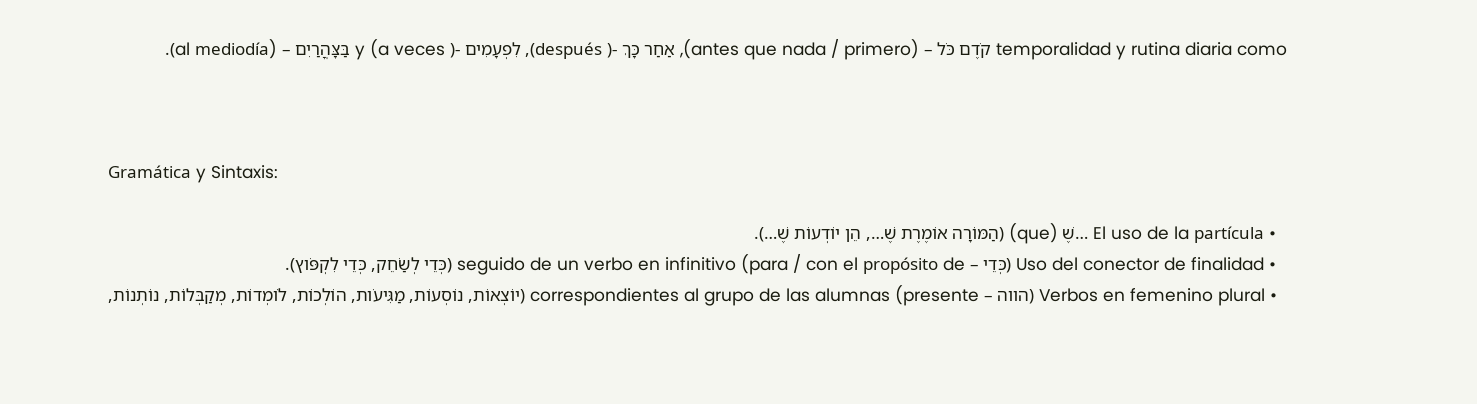temporalidad y rutina diaria como קֹדֶם כֹּל – (antes que nada / primero), אַחַר כָּךְ -( después), לִפְעָמִים -( a veces) y בַּצָּהֳרַיִם – (al mediodía).



Gramática y Sintaxis:

  • El uso de la partícula …שֶׁ (que) (הַמּוֹרָה אוֹמֶרֶת שֶׁ…, הֵן יוֹדְעוֹת שֶׁ…).
  • Uso del conector de finalidad (כְּדֵי – para / con el propósito de) seguido de un verbo en infinitivo (כְּדֵי לְשַׂחֵק, כְּדֵי לִקְפֹּוץ).
  • Verbos en femenino plural (הווה – presente) correspondientes al grupo de las alumnas (יוֹצְאוֹת, נוֹסְעוֹת, מַגִּיעֹות, הוֹלְכוֹת, לֹומְדוֹת, מְקַבְּלוֹת, נוֹתְנוֹת,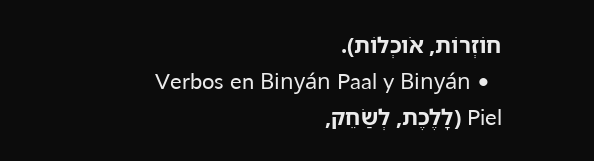חוֹזְרוֹת, אֹוכְלוֹת).
  • Verbos en Binyán Paal y Binyán Piel (לָלֶכֶת, לְשַׂחֵק,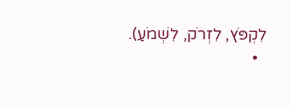לִקְפֹּץ, לִזְרֹק, לִשְׁמֹעַ).
  •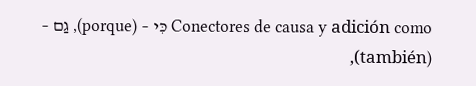Conectores de causa y adición como כִּי – (porque), גַם – (también),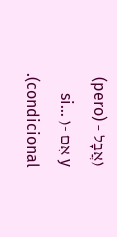(אֲבָל – (pero) y אִם -( si… condicional).